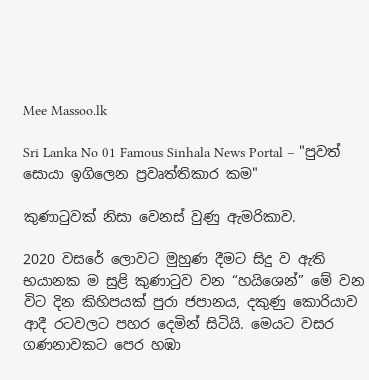Mee Massoo.lk

Sri Lanka No 01 Famous Sinhala News Portal – "පුවත් සොයා ඉගිලෙන ප්‍රවෘත්තිකාර කම"

කුණාටුවක් නිසා වෙනස් වුණු ඇමරිකාව.

2020 වසරේ ලොවට මුහුණ දීමට සිදු ව ඇති භයානක ම සුළි කුණාටුව වන “හයිශෙන්” මේ වන විට දින කිහිපයක් පුරා ජපානය, දකුණු කොරියාව ආදී රටවලට පහර දෙමින් සිටියි. මෙයට වසර ගණනාවකට පෙර හඹා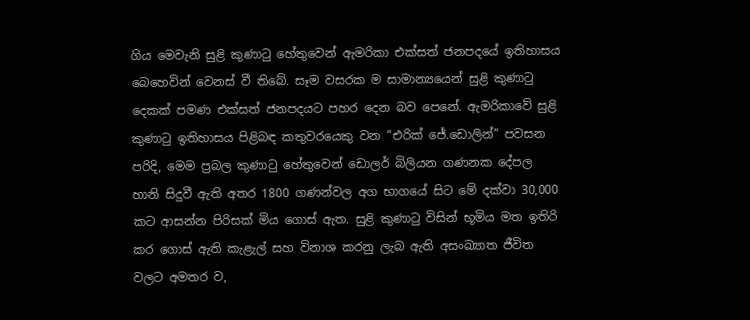ගිය මෙවැනි සුළි කුණාටු හේතුවෙන් ඇමරිකා එක්සත් ජනපදයේ ඉතිහාසය බෙහෙවින් වෙනස් වී තිබේ. සෑම වසරක ම සාමාන්‍යයෙන් සුළි කුණාටු දෙකක් පමණ එක්සත් ජනපදයට පහර දෙන බව පෙනේ. ඇමරිකාවේ සුළි කුණාටු ඉතිහාසය පිළිබඳ කතුවරයෙකු වන “එරික් ජේ.ඩොලින්” පවසන පරිදි, මෙම ප්‍රබල කුණාටු හේතුවෙන් ඩොලර් බිලියන ගණනක දේපල හානි සිදුවී ඇති අතර 1800 ගණන්වල අග භාගයේ සිට මේ දක්වා 30,000 කට ආසන්න පිරිසක් මිය ගොස් ඇත. සුළි කුණාටු විසින් භූමිය මත ඉතිරි කර ගොස් ඇති කැළැල් සහ විනාශ කරනු ලැබ ඇති අසංඛ්‍යාත ජීවිත වලට අමතර ව,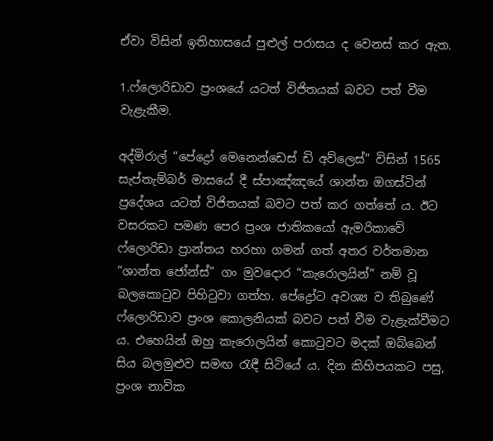ඒවා විසින් ඉතිහාසයේ පුළුල් පරාසය ද වෙනස් කර ඇත.

1.ෆ්ලොරිඩාව ප්‍රංශයේ යටත් විජිතයක් බවට පත් වීම වැළැකීම.

අද්මිරාල් “පේද්‍රෝ මෙනෙන්ඩෙස් ඩි අව්ලෙස්” විසින් 1565 සැප්තැම්බර් මාසයේ දී ස්පාඤ්ඤයේ ශාන්ත ඔගස්ටින් ප්‍රදේශය යටත් විජිතයක් බවට පත් කර ගත්තේ ය. ඊට වසරකට පමණ පෙර ප්‍රංශ ජාතිකයෝ ඇමරිකාවේ ෆ්ලොරිඩා ප්‍රාන්තය හරහා ගමන් ගත් අතර වර්තමාන “ශාන්ත ජෝන්ස්” ගං මුවදොර “කැරොලයින්” නම් වූ බලකොටුව පිහිටුවා ගත්හ. පේද්‍රෝට අවශ්‍ය ව තිබුණේ ෆ්ලොරිඩාව ප්‍රංශ කොලනියක් බවට පත් වීම වැළැක්වීමට ය. එහෙයින් ඔහු කැරොලයින් කොටුවට මදක් ඔබ්බෙන් සිය බලමුළුව සමඟ රැඳී සිටියේ ය. දින කිහිපයකට පසු, ප්‍රංශ නාවික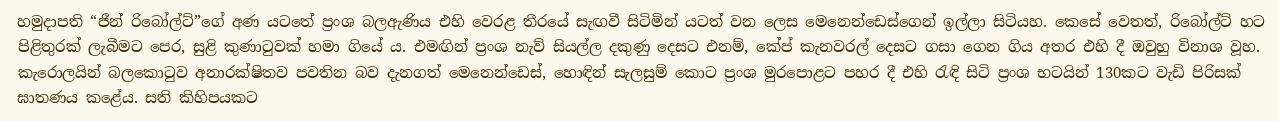හමුදාපති “ජීන් රිබෝල්ට්”ගේ අණ යටතේ ප්‍රංශ බලඇණිය එහි වෙරළ තීරයේ සැඟවී සිටිමින් යටත් වන ලෙස මෙනෙන්ඩෙස්ගෙන් ඉල්ලා සිටියහ. කෙසේ වෙතත්, රිබෝල්ට් හට පිළිතුරක් ලැබීමට පෙර, සුළි කුණාටුවක් හමා ගියේ ය. එමඟින් ප්‍රංශ නැව් සියල්ල දකුණු දෙසට එනම්, කේප් කැනවරල් දෙසට ගසා ගෙන ගිය අතර එහි දී ඔවුහු විනාශ වූහ. කැරොලයින් බලකොටුව අනාරක්ෂිතව පවතින බව දැනගත් මෙනෙන්ඩෙස්, හොඳින් සැලසුම් කොට ප්‍රංශ මුරපොළට පහර දී එහි රැඳි සිටි ප්‍රංශ භටයින් 130කට වැඩි පිරිසක් ඝාතණය කළේය. සති කිහිපයකට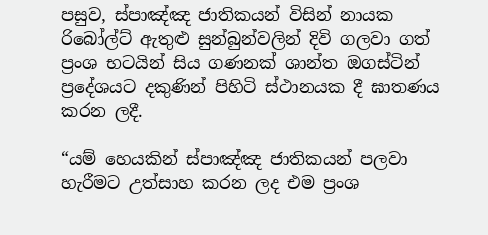පසුව, ස්පාඤ්ඤ ජාතිකයන් විසින් නායක රිබෝල්ට් ඇතුළු සුන්බුන්වලින් දිවි ගලවා ගත් ප්‍රංශ භටයින් සිය ගණනක් ශාන්ත ඔගස්ටින් ප්‍රදේශයට දකුණින් පිහිටි ස්ථානයක දී ඝාතණය කරන ලදී.

“යම් හෙයකින් ස්පාඤ්ඤ ජාතිකයන් පලවා හැරීමට උත්සාහ කරන ලද එම ප්‍රංශ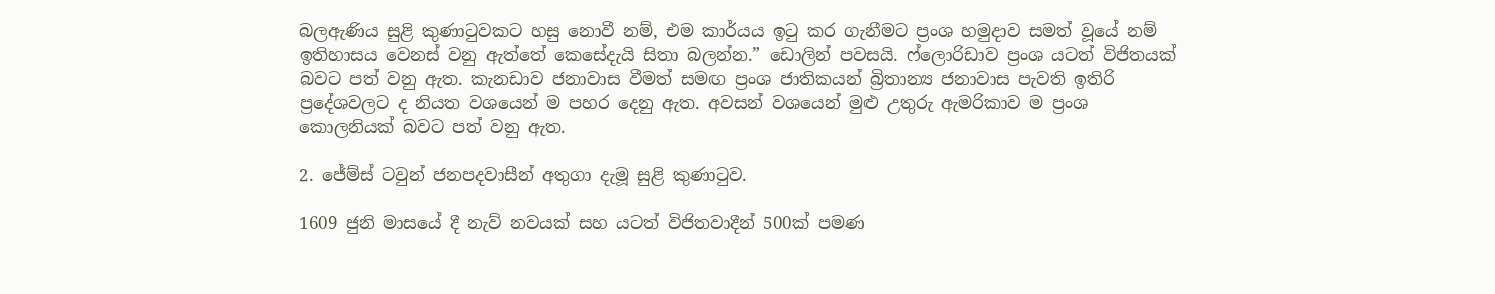බලඇණිය සුළි කුණාටුවකට හසු නොවී නම්, එම කාර්යය ඉටු කර ගැනීමට ප්‍රංශ හමුදාව සමත් වූයේ නම් ඉතිහාසය වෙනස් වනු ඇත්තේ කෙසේදැයි සිතා බලන්න.” ඩොලින් පවසයි. ෆ්ලොරිඩාව ප්‍රංශ යටත් විජිතයක් බවට පත් වනු ඇත. කැනඩාව ජනාවාස වීමත් සමඟ ප්‍රංශ ජාතිකයන් බ්‍රිතාන්‍ය ජනාවාස පැවති ඉතිරි ප්‍රදේශවලට ද නියත වශයෙන් ම පහර දෙනු ඇත. අවසන් වශයෙන් මුළු උතුරු ඇමරිකාව ම ප්‍රංශ කොලනියක් බවට පත් වනු ඇත.

2. ජේම්ස් ටවුන් ජනපදවාසීන් අතුගා දැමූ සුළි කුණාටුව.

1609 ජුනි මාසයේ දී නැව් නවයක් සහ යටත් විජිතවාදීන් 500ක් පමණ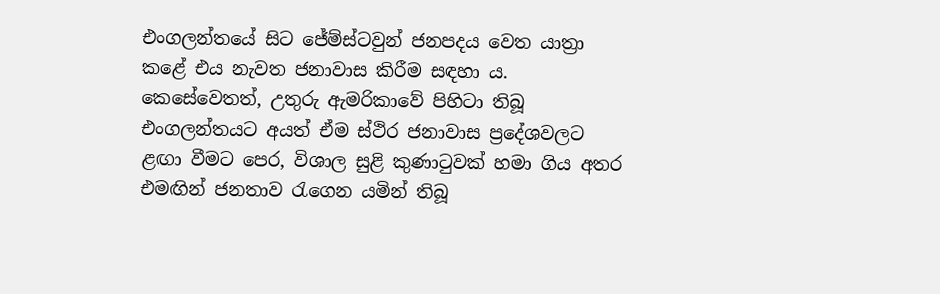එංගලන්තයේ සිට ජේම්ස්ටවුන් ජනපදය වෙත යාත්‍රා කළේ එය නැවත ජනාවාස කිරීම සඳහා ය. කෙසේවෙතත්, උතුරු ඇමරිකාවේ පිහිටා තිබූ එංගලන්තයට අයත් ඒම ස්ථිර ජනාවාස ප්‍රදේශවලට ළඟා වීමට පෙර, විශාල සුළි කුණාටුවක් හමා ගිය අතර එමඟින් ජනතාව රැගෙන යමින් තිබූ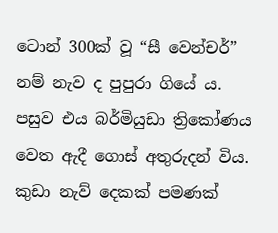ටොන් 300ක් වූ “සී වෙන්චර්” නම් නැව ද පුපුරා ගියේ ය. පසුව එය බර්මියුඩා ත්‍රිකෝණය වෙත ඇදී ගොස් අතුරුදන් විය. කුඩා නැව් දෙකක් පමණක්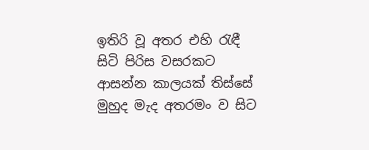ඉතිරි වූ අතර එහි රැඳී සිටි පිරිස වසරකට ආසන්න කාලයක් තිස්සේ මුහුද මැද අතරමං ව සිට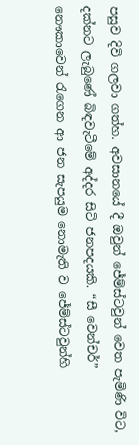පසුව දිවි ගලවා ගත්හ. අවසානයේ දී ඔවුන් ජේම්ස්ටවුන් වෙත පැමිණි විට, දක්නට ලැබුණේ බිඳවැටීමේ අද්දර සිටි ජනපදයකි. “සී වෙන්චර්” නෞකාවෙන් රැගෙන ආ ජන සැපයුම නොමැති ව ජේම්ස්ටවුන්හි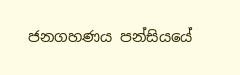ජනගහණය පන්සියයේ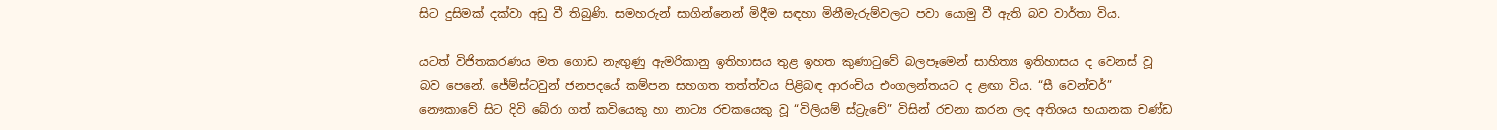සිට දුසිමක් දක්වා අඩු වී තිබුණි. සමහරුන් සාගින්නෙන් මිදීම සඳහා මිනීමැරුම්වලට පවා යොමු වී ඇති බව වාර්තා විය.

යටත් විජිතකරණය මත ගොඩ නැඟුණු ඇමරිකානු ඉතිහාසය තුළ ඉහත කුණාටුවේ බලපෑමෙන් සාහිත්‍ය ඉතිහාසය ද වෙනස් වූ බව පෙනේ. ජේම්ස්ටවුන් ජනපදයේ කම්පන සහගත තත්ත්වය පිළිබඳ ආරංචිය එංගලන්තයට ද ළඟා විය. “සී වෙන්චර්” නෞකාවේ සිට දිවි බේරා ගත් කවියෙකු හා නාට්‍ය රචකයෙකු වූ “විලියම් ස්ට්‍රැචේ” විසින් රචනා කරන ලද අතිශය භයානක චණ්ඩ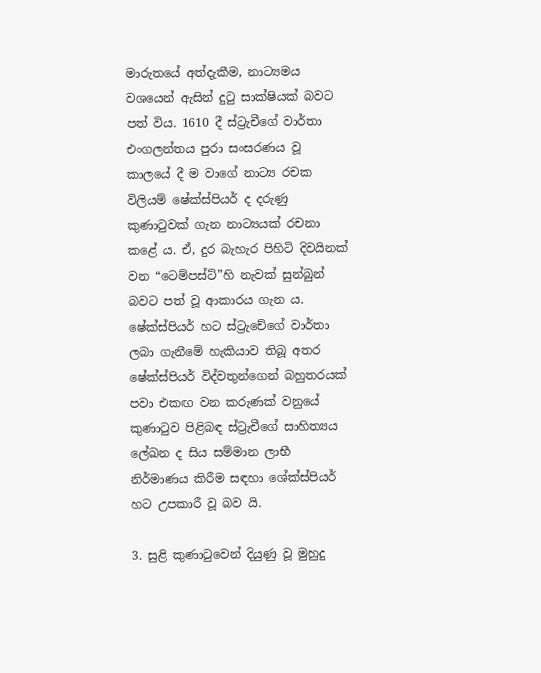මාරුතයේ අත්දැකීම, නාට්‍යමය වශයෙන් ඇසින් දුටු සාක්ෂියක් බවට පත් විය. 1610 දී ස්ට්‍රැචීගේ වාර්තා එංගලන්තය පුරා සංසරණය වූ කාලයේ දී ම වාගේ නාට්‍ය රචක විලියම් ෂේක්ස්පියර් ද දරුණු කුණාටුවක් ගැන නාට්‍යයක් රචනා කළේ ය. ඒ, දුර බැහැර පිහිටි දිවයිනක් වන “ටෙම්පස්ට්”හි නැවක් සුන්බුන් බවට පත් වූ ආකාරය ගැන ය. ෂේක්ස්පියර් හට ස්ට්‍රැචේගේ වාර්තා ලබා ගැනීමේ හැකියාව තිබූ අතර ෂේක්ස්පියර් විද්වතුන්ගෙන් බහුතරයක් පවා එකඟ වන කරුණක් වනුයේ කුණාටුව පිළිබඳ ස්ට්‍රැචීගේ සාහිත්‍යය ලේඛන ද සිය සම්මාන ලාභී නිර්මාණය කිරීම සඳහා ශේක්ස්පියර් හට උපකාරී වූ බව යි.

3. සුළි කුණාටුවෙන් දියුණු වූ මුහුදු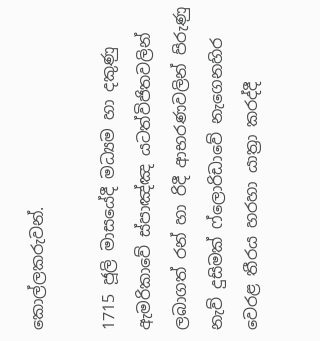කොල්ලකරුවන්.

1715 ජූලි මාසයේදී මධ්‍යම හා දකුණු ඇමරිකාවේ ස්පාඤ්ඤ යටත්විජිතවලින් ලබාගත් රන් හා රිදී ආභරණවලින් පිරුණු නැව් දුසිමක් ෆ්ලොරිඩාවේ නැගෙනහිර වෙරළ තීරය හරහා යාත්‍රා කරද්දී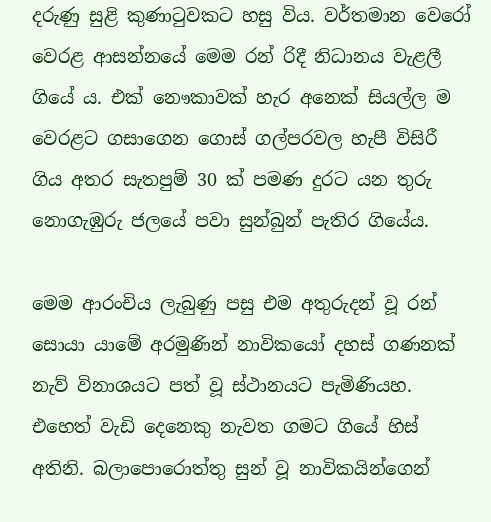දරුණු සුළි කුණාටුවකට හසු විය. වර්තමාන වෙරෝ වෙරළ ආසන්නයේ මෙම රන් රිදී නිධානය වැළලී ගියේ ය. එක් නෞකාවක් හැර අනෙක් සියල්ල ම වෙරළට ගසාගෙන ගොස් ගල්පරවල හැපී විසිරී ගිය අතර සැතපුම් 30 ක් පමණ දුරට යන තුරු නොගැඹුරු ජලයේ පවා සුන්බුන් පැතිර ගියේය.

මෙම ආරංචිය ලැබුණු පසු එම අතුරුදන් වූ රන් සොයා යාමේ අරමුණින් නාවිකයෝ දහස් ගණනක් නැව් විනාශයට පත් වූ ස්ථානයට පැමිණියහ. එහෙත් වැඩි දෙනෙකු නැවත ගමට ගියේ හිස් අතිනි. බලාපොරොත්තු සුන් වූ නාවිකයින්ගෙන්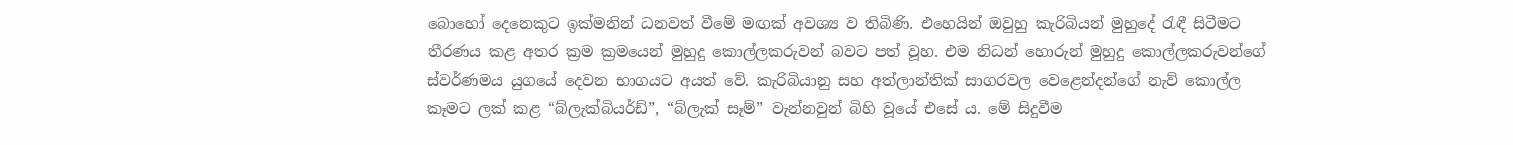බොහෝ දෙනෙකුට ඉක්මනින් ධනවත් වීමේ මඟක් අවශ්‍ය ව තිබිණි. එහෙයින් ඔවුහු කැරිබියන් මුහුදේ රැඳී සිටීමට තීරණය කළ අතර ක්‍රම ක්‍රමයෙන් මුහුදු කොල්ලකරුවන් බවට පත් වූහ. එම නිධන් හොරුන් මුහුදු කොල්ලකරුවන්ගේ ස්වර්ණමය යුගයේ දෙවන භාගයට අයත් වේ. කැරිබියානු සහ අත්ලාන්තික් සාගරවල වෙළෙන්දන්ගේ නැව් කොල්ල කෑමට ලක් කළ “බ්ලැක්බියර්ඩ්”, “බ්ලැක් සෑම්” වැන්නවුන් බිහි වූයේ එසේ ය. මේ සිදුවීම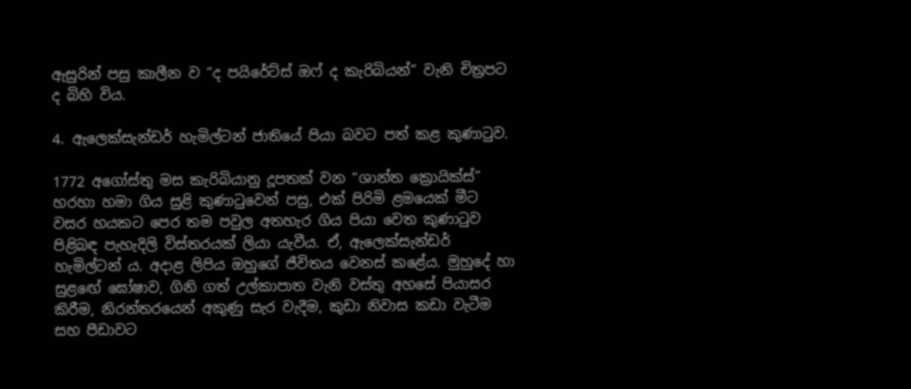ඇසුරින් පසු කාලීන ව “ද පයිරේට්ස් ඔෆ් ද කැරිබියන්” වැනි චිත්‍රපට ද බිහි විය.

4. ඇලෙක්සැන්ඩර් හැමිල්ටන් ජාතියේ පියා බවට පත් කළ කුණාටුව.

1772 අගෝස්තු මස කැරිබියානු දූපතක් වන “ශාන්ත ක්‍රොයික්ස්” හරහා හමා ගිය සුළි කුණාටුවෙන් පසු, එක් පිරිමි ළමයෙක් මීට වසර හයකට පෙර තම පවුල අතහැර ගිය පියා වෙත කුණාටුව පිළිබඳ පැහැදිලි විස්තරයක් ලියා යැවීය. ඒ, ඇලෙක්සැන්ඩර් හැමිල්ටන් ය. අදාළ ලිපිය ඔහුගේ ජීවිතය වෙනස් කළේය. මුහුදේ හා සුළඟේ ඝෝෂාව, ගිනි ගත් උල්කාපාත වැනි වස්තු අහසේ පියාසර කිරීම, නිරන්තරයෙන් අකුණු සැර වැදීම, කුඩා නිවාස කඩා වැටීම සහ පීඩාවට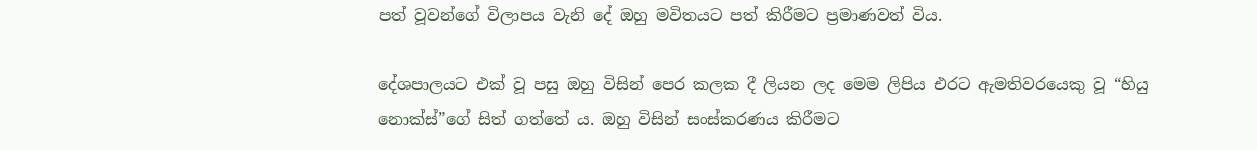පත් වූවන්ගේ විලාපය වැනි දේ ඔහු මවිතයට පත් කිරීමට ප්‍රමාණවත් විය.

දේශපාලයට එක් වූ පසු ඔහු විසින් පෙර කලක දී ලියන ලද මෙම ලිපිය එරට ඇමතිවරයෙකු වූ “හියු නොක්ස්”ගේ සිත් ගත්තේ ය. ඔහු විසින් සංස්කරණය කිරීමට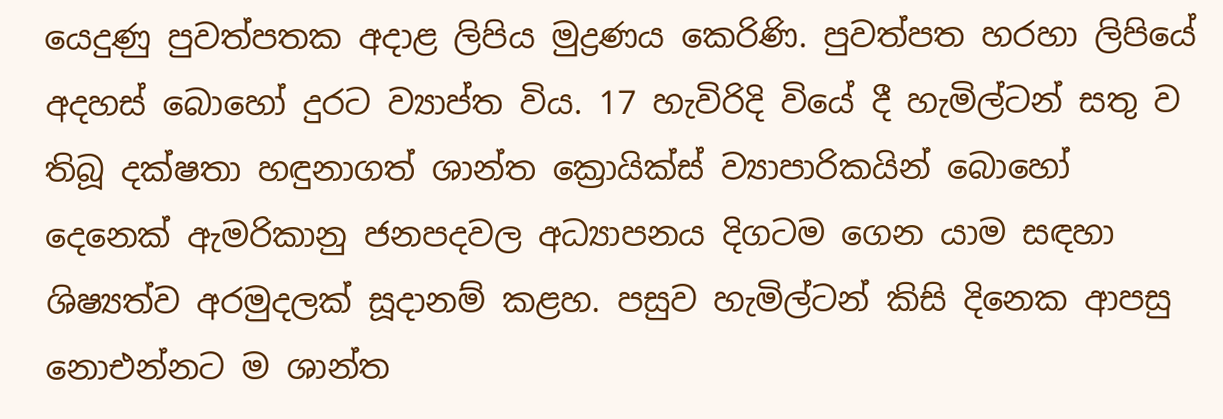යෙදුණු පුවත්පතක අදාළ ලිපිය මුද්‍රණය කෙරිණි. පුවත්පත හරහා ලිපියේ අදහස් බොහෝ දුරට ව්‍යාප්ත විය. 17 හැවිරිදි වියේ දී හැමිල්ටන් සතු ව තිබූ දක්ෂතා හඳුනාගත් ශාන්ත ක්‍රොයික්ස් ව්‍යාපාරිකයින් බොහෝ දෙනෙක් ඇමරිකානු ජනපදවල අධ්‍යාපනය දිගටම ගෙන යාම සඳහා ශිෂ්‍යත්ව අරමුදලක් සූදානම් කළහ. පසුව හැමිල්ටන් කිසි දිනෙක ආපසු නොඑන්නට ම ශාන්ත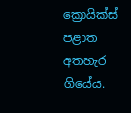ක්‍රොයික්ස් පළාත අතහැර ගියේය.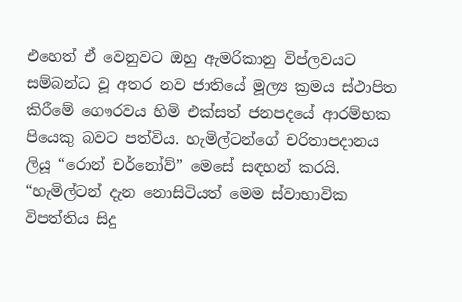එහෙත් ඒ වෙනුවට ඔහු ඇමරිකානු විප්ලවයට සම්බන්ධ වූ අතර නව ජාතියේ මූල්‍ය ක්‍රමය ස්ථාපිත කිරීමේ ගෞරවය හිමි එක්සත් ජනපදයේ ආරම්භක පියෙකු බවට පත්විය. හැමිල්ටන්ගේ චරිතාපදානය ලියූ “රොන් චර්නෝව්” මෙසේ සඳහන් කරයි. “හැමිල්ටන් දැන නොසිටියත් මෙම ස්වාභාවික විපත්තිය සිදු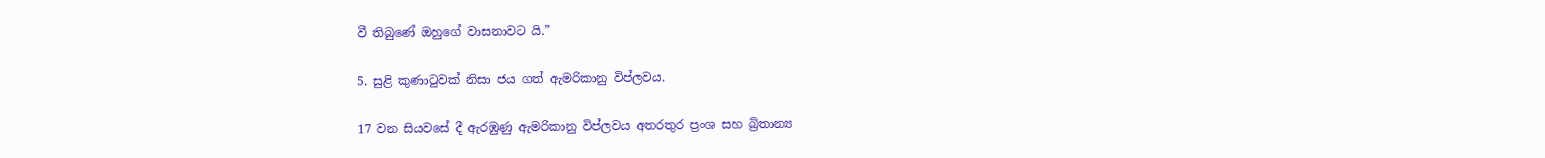වී තිබුණේ ඔහුගේ වාසනාවට යි.”

5. සුළි කුණාටුවක් නිසා ජය ගත් ඇමරිකානු විප්ලවය.

17 වන සියවසේ දී ඇරඹුණු ඇමරිකානු විප්ලවය අතරතුර ප්‍රංශ සහ බ්‍රිතාන්‍ය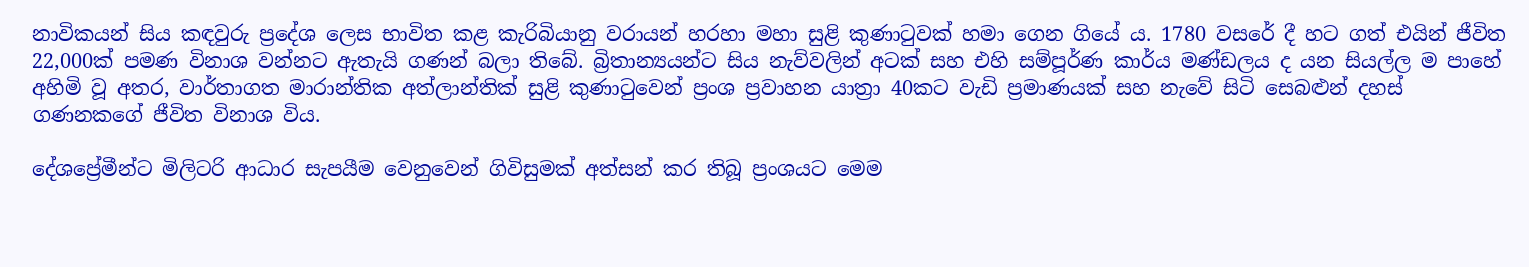නාවිකයන් සිය කඳවුරු ප්‍රදේශ ලෙස භාවිත කළ කැරිබියානු වරායන් හරහා මහා සුළි කුණාටුවක් හමා ගෙන ගියේ ය. 1780 වසරේ දී හට ගත් එයින් ජීවිත 22,000ක් පමණ විනාශ වන්නට ඇතැයි ගණන් බලා තිබේ. බ්‍රිතාන්‍යයන්ට සිය නැව්වලින් අටක් සහ එහි සම්පූර්ණ කාර්ය මණ්ඩලය ද යන සියල්ල ම පාහේ අහිමි වූ අතර, වාර්තාගත මාරාන්තික අත්ලාන්තික් සුළි කුණාටුවෙන් ප්‍රංශ ප්‍රවාහන යාත්‍රා 40කට වැඩි ප්‍රමාණයක් සහ නැවේ සිටි සෙබළුන් දහස් ගණනකගේ ජීවිත විනාශ විය.

දේශප්‍රේමීන්ට මිලිටරි ආධාර සැපයීම වෙනුවෙන් ගිවිසුමක් අත්සන් කර තිබූ ප්‍රංශයට මෙම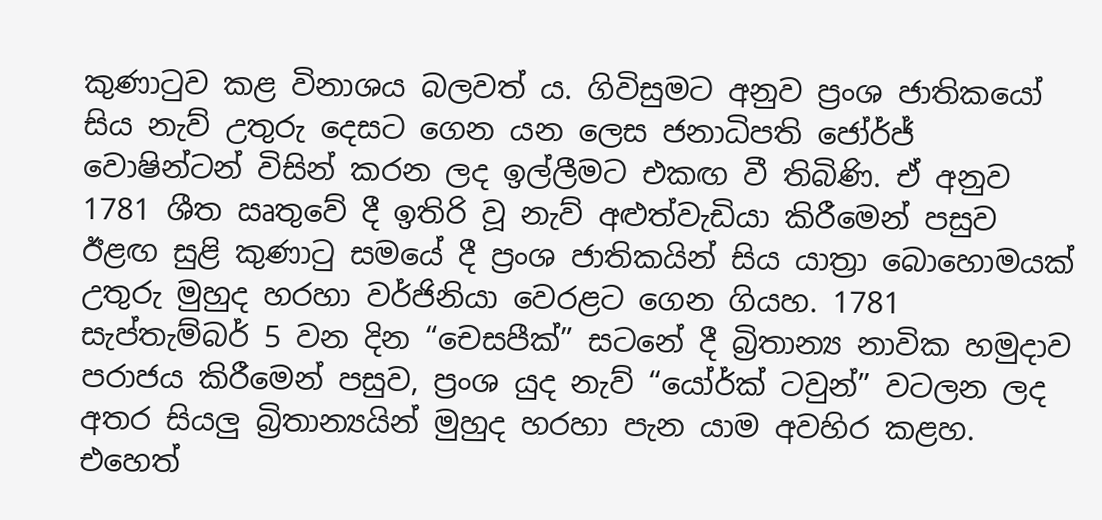කුණාටුව කළ විනාශය බලවත් ය. ගිවිසුමට අනුව ප්‍රංශ ජාතිකයෝ සිය නැව් උතුරු දෙසට ගෙන යන ලෙස ජනාධිපති ජෝර්ජ් වොෂින්ටන් විසින් කරන ලද ඉල්ලීමට එකඟ වී තිබිණි. ඒ අනුව 1781 ශීත ඍතුවේ දී ඉතිරි වූ නැව් අළුත්වැඩියා කිරීමෙන් පසුව ඊළඟ සුළි කුණාටු සමයේ දී ප්‍රංශ ජාතිකයින් සිය යාත්‍රා බොහොමයක් උතුරු මුහුද හරහා වර්ජිනියා වෙරළට ගෙන ගියහ. 1781 සැප්තැම්බර් 5 වන දින “චෙසපීක්” සටනේ දී බ්‍රිතාන්‍ය නාවික හමුදාව පරාජය කිරීමෙන් පසුව, ප්‍රංශ යුද නැව් “යෝර්ක් ටවුන්” වටලන ලද අතර සියලු බ්‍රිතාන්‍යයින් මුහුද හරහා පැන යාම අවහිර කළහ. එහෙත්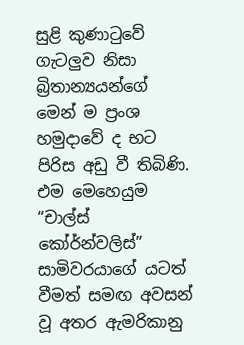සුළි කුණාටුවේ ගැටලුව නිසා බ්‍රිතාන්‍යයන්ගේ මෙන් ම ප්‍රංශ හමුදාවේ ද භට පිරිස අඩු වී තිබිණි. එම මෙහෙයුම “චාල්ස් කෝර්න්වලිස්” සාමිවරයාගේ යටත් වීමත් සමඟ අවසන් වූ අතර ඇමරිකානු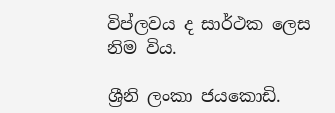විප්ලවය ද සාර්ථක ලෙස නිම විය.

ශ්‍රීනි ලංකා ජයකොඩි.